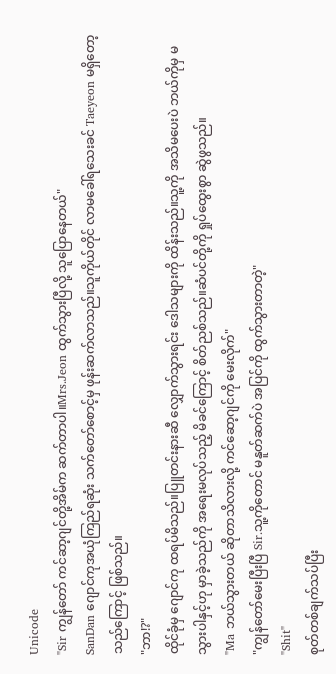Unicode
"Sir ကျွန်တော် ကင်ဆာ့ဂျင်တို့အိမ်က ဆက်တာပါ။Mrs.Jeon ထွက်သွားပြီလို့ သူပြောနေတယ်"
SanDan ဂျောင်ကုအယုံကြည်ရဆုံး သက်တော်စောင့်မှ ဖုန်းဆက်လာသည်။သူကိုယ်တိုင် လာမခေါ်ရသေးခင် Taeyeon မရှိတော့သည်ကြောင့် ဖြစ်သည်။
"ဘာ!?"
ထိုင်ခုံမှ ဂျောင်ကု ထရပ်မိသည်။ပြူတင်းနားဆီ လျှောက်သွားရင်း ဒေါသများကို ထိန်းသည်။သူ့ကို အသိမပေးပဲ ဘယ်ကိုမှ မသွားပါနှင့်ဟု မှာခဲ့သည်ကို အရေးမလုပ်သည့် မိခင်ကြောင့် စိတ်ညစ်သည်။ဆံပင်တို့ကို ရှုပ်ထွေးစွာ ဆွဲဖွသည်။
"Ma ဘယ်သွားတယ် ဆိုတာသိလားလို့ ကင်ဆော့ဂျင်ကို မေးလိုက်"
"ကျွန်တော်မေးပြီးပြီ Sir.သူ့ကိုတောင် မနူတ်ဆက်ပဲ အပြင်ကို ထွက်သွားတာတဲ့"
"Shit"
စုတ်တစ်ချက်သပ်ပြီး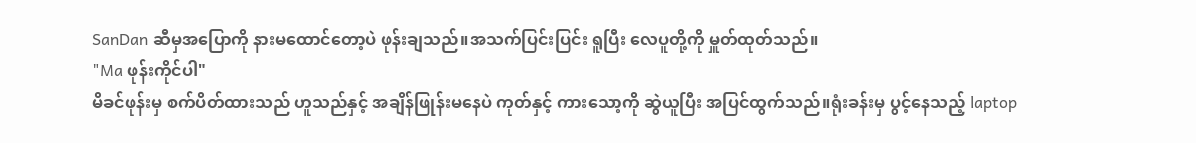SanDan ဆီမှအပြောကို နားမထောင်တော့ပဲ ဖုန်းချသည်။အသက်ပြင်းပြင်း ရူပြီး လေပူတို့ကို မှူတ်ထုတ်သည်။
"Ma ဖုန်းကိုင်ပါ"
မိခင်ဖုန်းမှ စက်ပိတ်ထားသည် ဟူသည်နှင့် အချိန်ဖြုန်းမနေပဲ ကုတ်နှင့် ကားသော့ကို ဆွဲယူပြီး အပြင်ထွက်သည်။ရုံးခန်းမှ ပွင့်နေသည့် laptop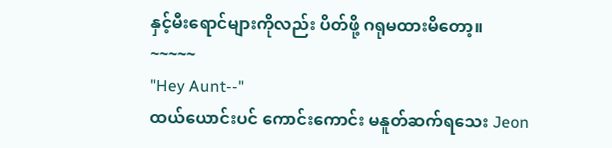နှင့်မီးရောင်များကိုလည်း ပိတ်ဖို့ ဂရုမထားမိတော့။
~~~~~
"Hey Aunt--"
ထယ်ယောင်းပင် ကောင်းကောင်း မနူတ်ဆက်ရသေး Jeon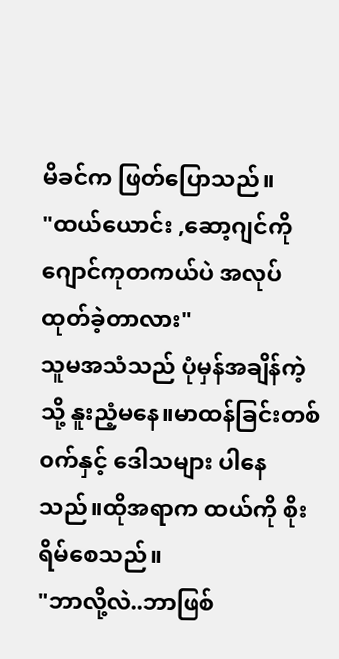မိခင်က ဖြတ်ပြောသည်။
"ထယ်ယောင်း ,ဆော့ဂျင်ကို ဂျောင်ကုတကယ်ပဲ အလုပ်ထုတ်ခဲ့တာလား"
သူမအသံသည် ပုံမှန်အချိန်ကဲ့သို့ နူးညံ့မနေ။မာထန်ခြင်းတစ်၀က်နှင့် ဒေါသများ ပါနေသည်။ထိုအရာက ထယ်ကို စိုးရိမ်စေသည်။
"ဘာလို့လဲ..ဘာဖြစ်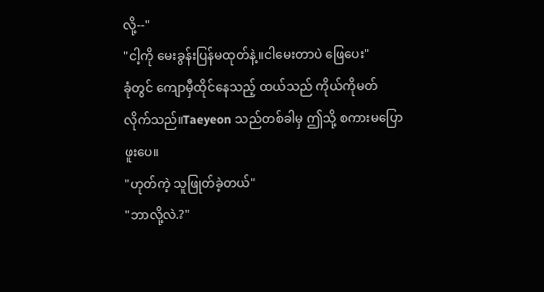လို့--"
"ငါ့ကို မေးခွန်းပြန်မထုတ်နဲ့။ငါမေးတာပဲ ဖြေပေး"
ခုံတွင် ကျောမှီထိုင်နေသည့် ထယ်သည် ကိုယ်ကိုမတ်လိုက်သည်။Taeyeon သည်တစ်ခါမှ ဤသို့ စကားမပြောဖူးပေ။
"ဟုတ်ကဲ့ သူဖြုတ်ခဲ့တယ်"
"ဘာလို့လဲ.?"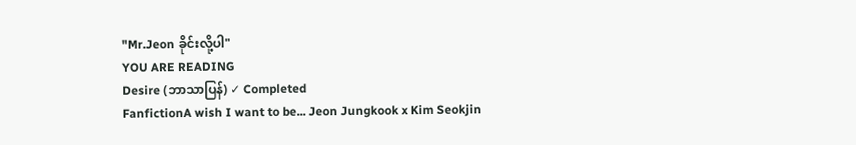"Mr.Jeon ခိုင်းလို့ပါ"
YOU ARE READING
Desire (ဘာသာပြန်) ✓ Completed
FanfictionA wish I want to be... Jeon Jungkook x Kim Seokjin